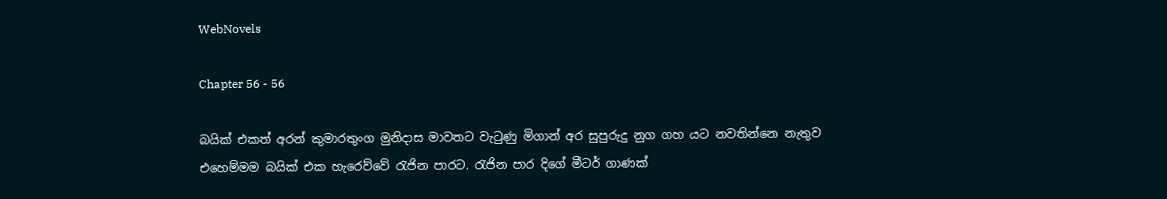WebNovels

Chapter 56 - 56

බයික් එකත් අරන් කුමාරතුංග මුනිදාස මාවතට වැටුණු මිගාන් අර සුපුරුදු නුග ගහ යට නවතින්නෙ නැතුව එහෙම්මම බයික් එක හැරෙව්වේ රැජින පාරට. රැජින පාර දිගේ මීටර් ගාණක්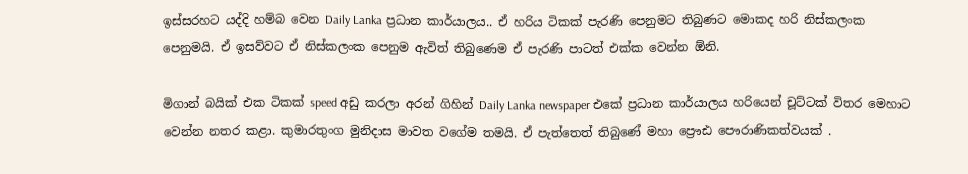ඉස්සරහට යද්දි හම්බ වෙන Daily Lanka ප්‍රධාන කාර්යාලය.. ඒ හරිය ටිකක් පැරණි පෙනුමට තිබුණට මොකද හරි නිස්කලංක පෙනුමයි. ඒ ඉසව්වට ඒ නිස්කලංක පෙනුම ඇවිත් තිබුණෙම ඒ පැරණි පාටත් එක්ක වෙන්න ඕනි.

මිගාන් බයික් එක ටිකක් speed අඩු කරලා අරන් ගිහින් Daily Lanka newspaper එකේ ප්‍රධාන කාර්යාලය හරියෙන් චූට්ටක් විතර මෙහාට වෙන්න නතර කළා. කුමාරතුංග මුනිදාස මාවත වගේම තමයි. ඒ පැත්තෙත් තිබුණේ මහා ප්‍රෞඪ පෞරාණිකත්වයක් .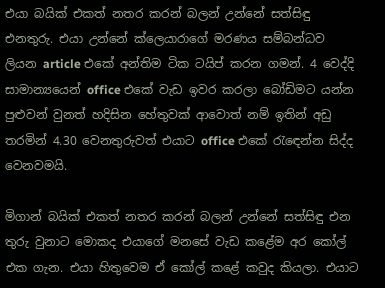එයා බයික් එකත් නතර කරන් බලන් උන්නේ සත්සිඳු එනතුරු. එයා උන්නේ ක්ලෙයාරාගේ මරණය සම්බන්ධව ලියන article එකේ අන්තිම ටික ටයිප් කරන ගමන්. 4 වෙද්දි සාමාන්‍යයෙන් office එකේ වැඩ ඉවර කරලා බෝඩිමට යන්න පුළුවන් වුනත් හදිසින හේතුවක් ආවොත් නම් ඉතින් අඩු තරමින් 4.30 වෙනතුරුවත් එයාට office එකේ රැඳෙන්න සිද්ද වෙනවමයි.

මිගාන් බයික් එකත් නතර කරන් බලන් උන්නේ සත්සිඳු එන තුරු වුනාට මොකද එයාගේ මනසේ වැඩ කළේම අර කෝල් එක ගැන. එයා හිතුවෙම ඒ කෝල් කළේ කවුද කියලා. එයාට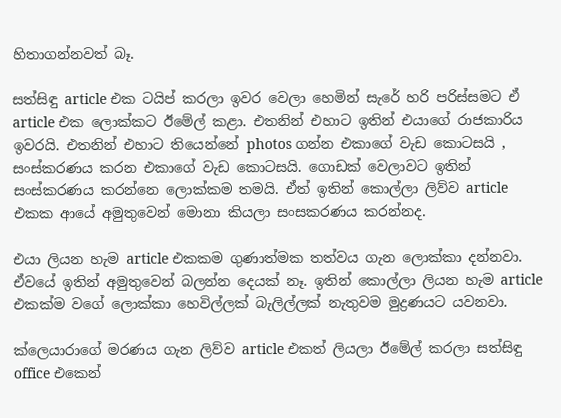හිතාගන්නවත් බෑ.

සත්සිඳු article එක ටයිප් කරලා ඉවර වෙලා හෙමින් සැරේ හරි පරිස්සමට ඒ article එක ලොක්කට ඊමේල් කළා. එතනින් එහාට ඉතින් එයාගේ රාජකාරිය ඉවරයි. එතනින් එහාට තියෙන්නේ photos ගන්න එකාගේ වැඩ කොටසයි , සංස්කරණය කරන එකාගේ වැඩ කොටසයි. ගොඩක් වෙලාවට ඉතින් සංස්කරණය කරන්නෙ ලොක්කම තමයි. ඒත් ඉතින් කොල්ලා ලිව්ව article එකක ආයේ අමුතුවෙන් මොනා කියලා සංසකරණය කරන්නද.

එයා ලියන හැම article එකකම ගුණාත්මක තත්වය ගැන ලොක්කා දන්නවා. ඒවයේ ඉතින් අමුතුවෙන් බලන්න දෙයක් නෑ. ඉතින් කොල්ලා ලියන හැම article එකක්ම වගේ ලොක්කා හෙවිල්ලක් බැලිල්ලක් නැතුවම මුද්‍රණයට යවනවා.

ක්ලෙයාරාගේ මරණය ගැන ලිව්ව article එකත් ලියලා ඊමේල් කරලා සත්සිඳු office එකෙන්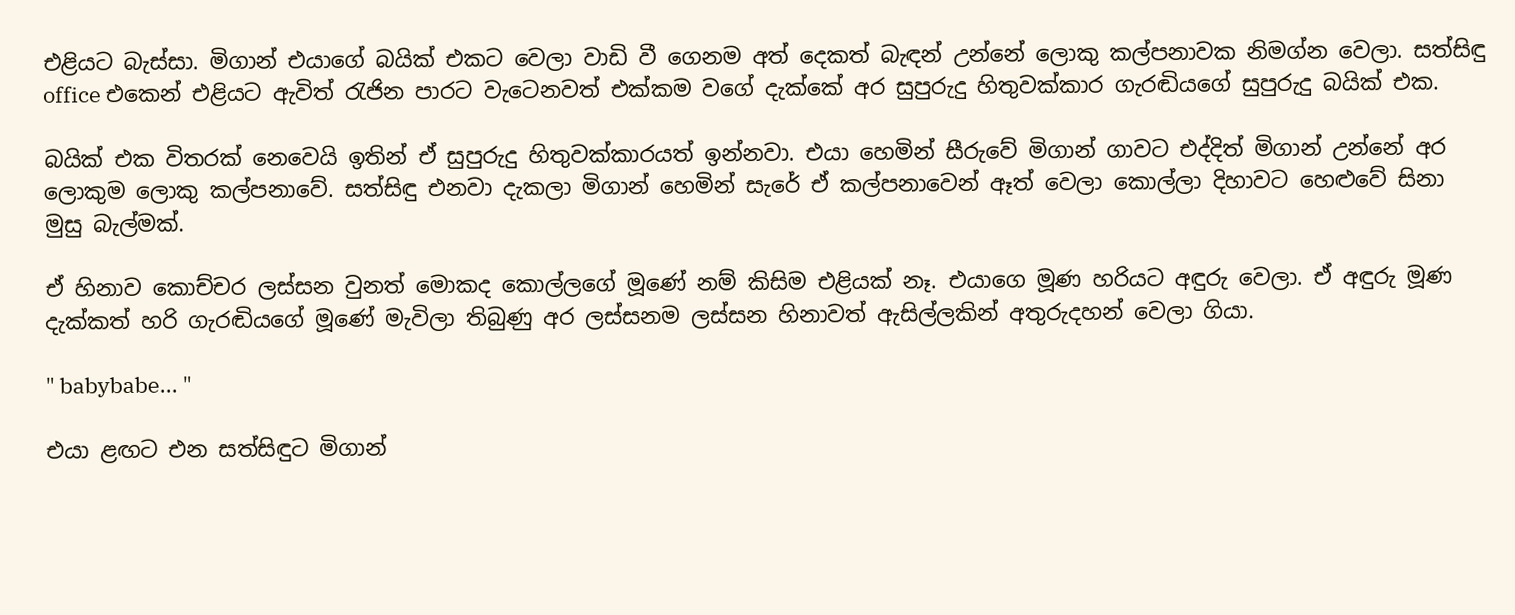එළියට බැස්සා. මිගාන් එයාගේ බයික් එකට වෙලා වාඩි වී ගෙනම අත් දෙකත් බැඳන් උන්නේ ලොකු කල්පනාවක නිමග්න වෙලා. සත්සිඳු office එකෙන් එළියට ඇවිත් රැජින පාරට වැටෙනවත් එක්කම වගේ දැක්කේ අර සුපුරුදු හිතුවක්කාර ගැරඬියගේ සුපුරුදු බයික් එක.

බයික් එක විතරක් නෙවෙයි ඉතින් ඒ සුපුරුදු හිතුවක්කාරයත් ඉන්නවා. එයා හෙමින් සීරුවේ මිගාන් ගාවට එද්දිත් මිගාන් උන්නේ අර ලොකුම ලොකු කල්පනාවේ. සත්සිඳු එනවා දැකලා මිගාන් හෙමින් සැරේ ඒ කල්පනාවෙන් ඈත් වෙලා කොල්ලා දිහාවට හෙළුවේ සිනා මුසු බැල්මක්.

ඒ හිනාව කොච්චර ලස්සන වුනත් මොකද කොල්ලගේ මූණේ නම් කිසිම එළියක් නෑ. එයාගෙ මූණ හරියට අඳුරු වෙලා. ඒ අඳුරු මූණ දැක්කත් හරි ගැරඬියගේ මූණේ මැවිලා තිබුණු අර ලස්සනම ලස්සන හිනාවත් ඇසිල්ලකින් අතුරුදහන් වෙලා ගියා.

" babybabe... "

එයා ළඟට එන සත්සිඳුට මිගාන්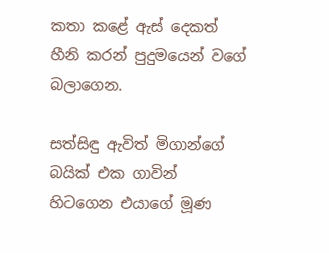කතා කළේ ඇස් දෙකත් හීනි කරන් පුදුමයෙන් වගේ බලාගෙන.

සත්සිඳු ඇවිත් මිගාන්ගේ බයික් එක ගාවින් හිටගෙන එයාගේ මූණ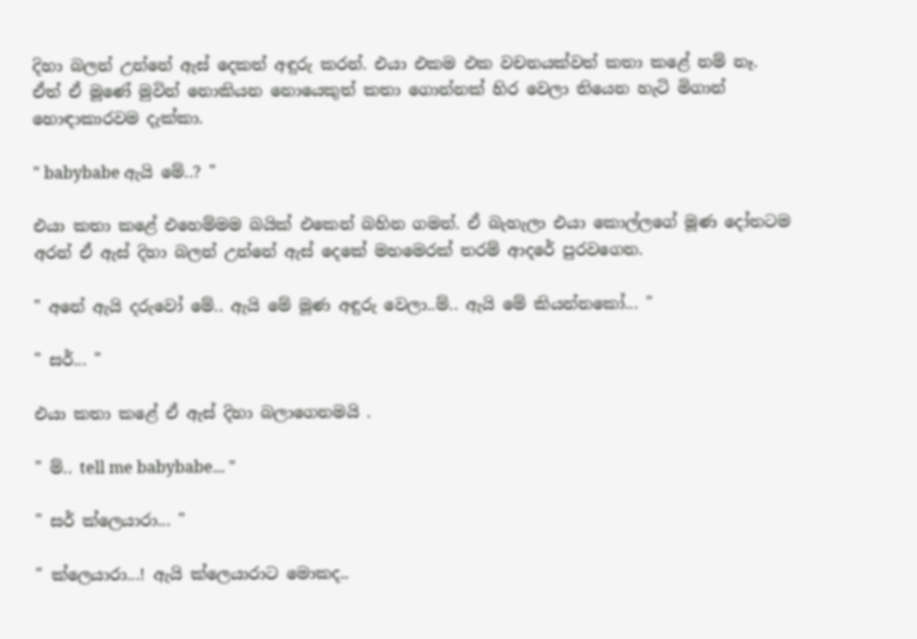දිහා බලන් උන්නේ ඇස් දෙකත් අඳුරු කරන්. එයා එකම එක වචනයක්වත් කතා කළේ නම් නෑ. ඒත් ඒ මූණේ මුවින් නොකියන නොයෙකුත් කතා ගොන්නක් හිර වෙලා තියෙන හැටි මිගාන් හොඳාකාරවම දැක්කා.

" babybabe ඇයි මේ..? "

එයා කතා කළේ එහෙම්මම බයික් එකෙන් බහින ගමන්. ඒ බැහැලා එයා කොල්ලගේ මූණ දෝතටම අරන් ඒ ඇස් දිහා බලන් උන්නේ ඇස් දෙකේ මහමෙරක් තරම් ආදරේ පුරවගෙන.

" අනේ ඇයි දරුවෝ මේ.. ඇයි මේ මූණ අඳුරු වෙලා..ම්.. ඇයි මේ කියන්නකෝ... "

" සර්... "

එයා කතා කළේ ඒ ඇස් දිහා බලාගෙනමයි .

" ම්.. tell me babybabe... "

" සර් ක්ලෙයාරා... "

" ක්ලෙයාරා...! ඇයි ක්ලෙයාරාට මොකද..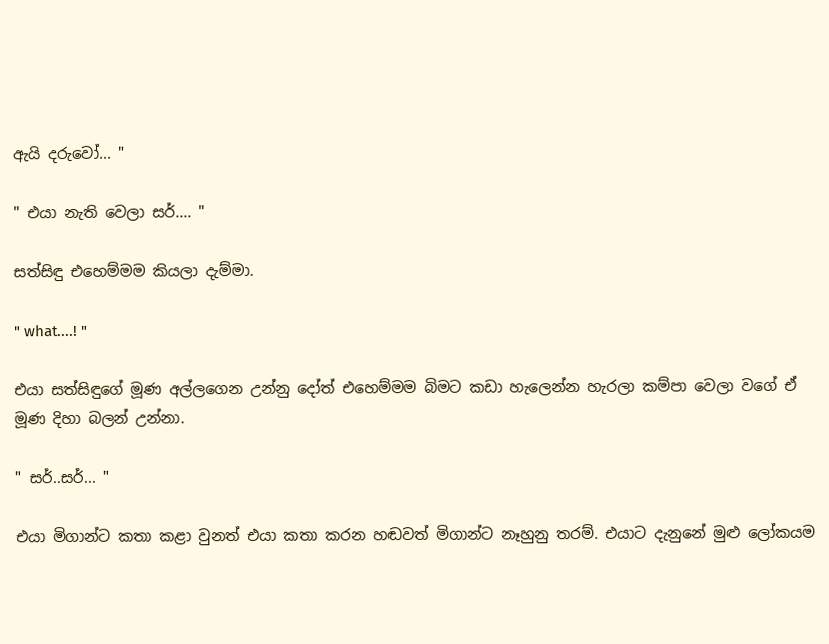ඇයි දරුවෝ... "

" එයා නැති වෙලා සර්.... "

සත්සිඳු එහෙම්මම කියලා දැම්මා.

" what....! "

එයා සත්සිඳුගේ මූණ අල්ලගෙන උන්නු දෝත් එහෙම්මම බිමට කඩා හැලෙන්න හැරලා කම්පා වෙලා වගේ ඒ මූණ දිහා බලන් උන්නා.

" සර්..සර්... "

එයා මිගාන්ට කතා කළා වුනත් එයා කතා කරන හඬවත් මිගාන්ට නෑහුනු තරම්. එයාට දැනුනේ මුළු ලෝකයම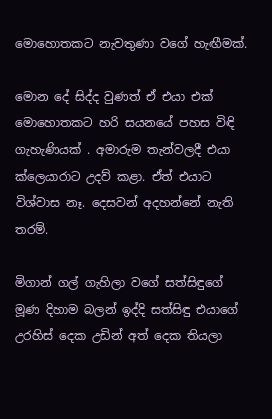මොහොතකට නැවතුණා වගේ හැඟීමක්.

මොන දේ සිද්ද වුණත් ඒ එයා එක් මොහොතකට හරි සයනයේ පහස විඳි ගැහැණියක් . අමාරුම තැන්වලදී එයා ක්ලෙයාරාට උදව් කළා. ඒත් එයාට විශ්වාස නෑ. දෙසවන් අදහන්නේ නැති තරම්.

මිගාන් ගල් ගැහිලා වගේ සත්සිඳුගේ මූණ දිහාම බලන් ඉද්දි සත්සිඳු එයාගේ උරහිස් දෙක උඩින් අත් දෙක තියලා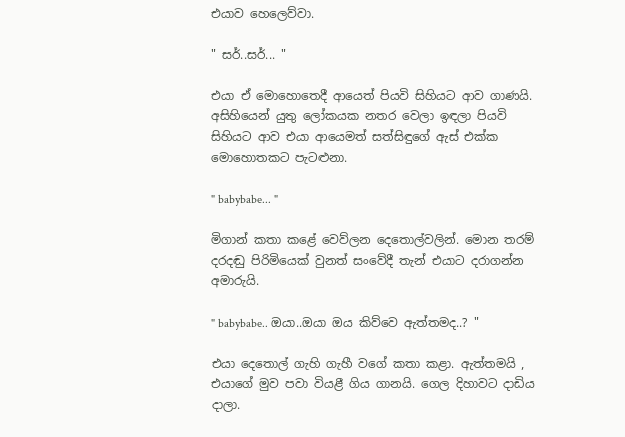එයාව හෙලෙව්වා.

" සර්..සර්... "

එයා ඒ මොහොතෙදී ආයෙත් පියවි සිහියට ආව ගාණයි. අසිහියෙන් යුතු ලෝකයක නතර වෙලා ඉඳලා පියවි සිහියට ආව එයා ආයෙමත් සත්සිඳුගේ ඇස් එක්ක මොහොතකට පැටළුනා.

" babybabe... "

මිගාන් කතා කළේ වෙව්ලන දෙතොල්වලින්. මොන තරම් දරදඬු පිරිමියෙක් වුනත් සංවේදී තැන් එයාට දරාගන්න අමාරුයි.

" babybabe.. ඔයා..ඔයා ඔය කිව්වෙ ඇත්තමද..? "

එයා දෙතොල් ගැහි ගැහී වගේ කතා කළා. ඇත්තමයි , එයාගේ මුව පවා වියළී ගිය ගානයි. ගෙල දිහාවට දාඩිය දාලා.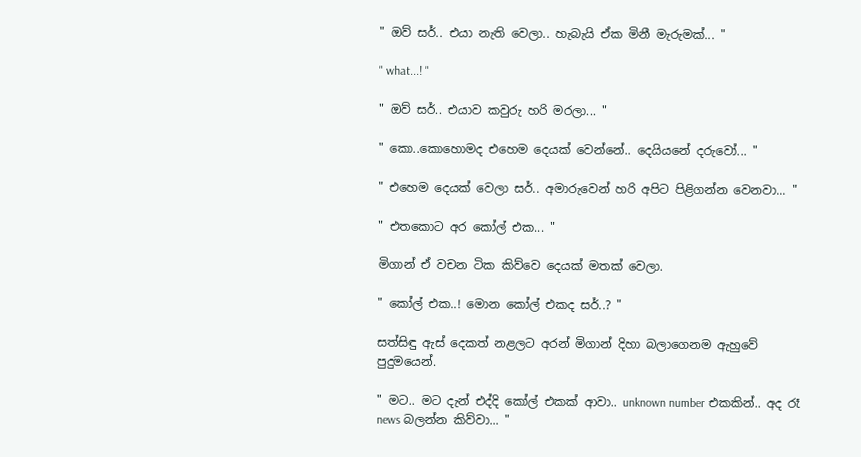" ඔව් සර්.. එයා නැති වෙලා.. හැබැයි ඒක මිනී මැරුමක්... "

" what...! "

" ඔව් සර්.. එයාව කවුරු හරි මරලා... "

" කො..කොහොමද එහෙම දෙයක් වෙන්නේ.. දෙයියනේ දරුවෝ... "

" එහෙම දෙයක් වෙලා සර්.. අමාරුවෙන් හරි අපිට පිළිගන්න වෙනවා... "

" එතකොට අර කෝල් එක... "

මිගාන් ඒ වචන ටික කිව්වෙ දෙයක් මතක් වෙලා.

" කෝල් එක..! මොන කෝල් එකද සර්..? "

සත්සිඳු ඇස් දෙකත් නළලට අරන් මිගාන් දිහා බලාගෙනම ඇහුවේ පුදුමයෙන්.

" මට.. මට දැන් එද්දි කෝල් එකක් ආවා.. unknown number එකකින්.. අද රෑ news බලන්න කිව්වා... "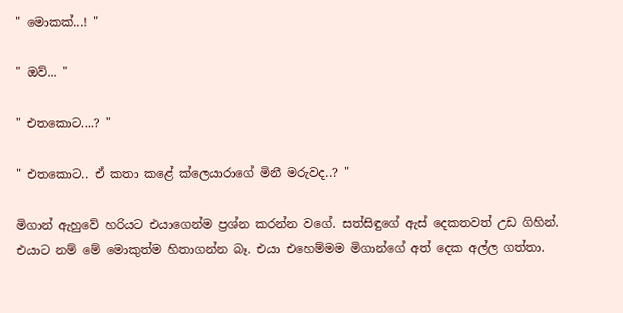" මොකක්...! "

" ඔව්... "

" එතකොට....? "

" එතකොට.. ඒ කතා කළේ ක්ලෙයාරාගේ මිනී මරුවද..? "

මිගාන් ඇහුවේ හරියට එයාගෙන්ම ප්‍රශ්න කරන්න වගේ. සත්සිඳුගේ ඇස් දෙකතවත් උඩ ගිහින්. එයාට නම් මේ මොකුත්ම හිතාගන්න බෑ. එයා එහෙම්මම මිගාන්ගේ අත් දෙක අල්ල ගත්තා.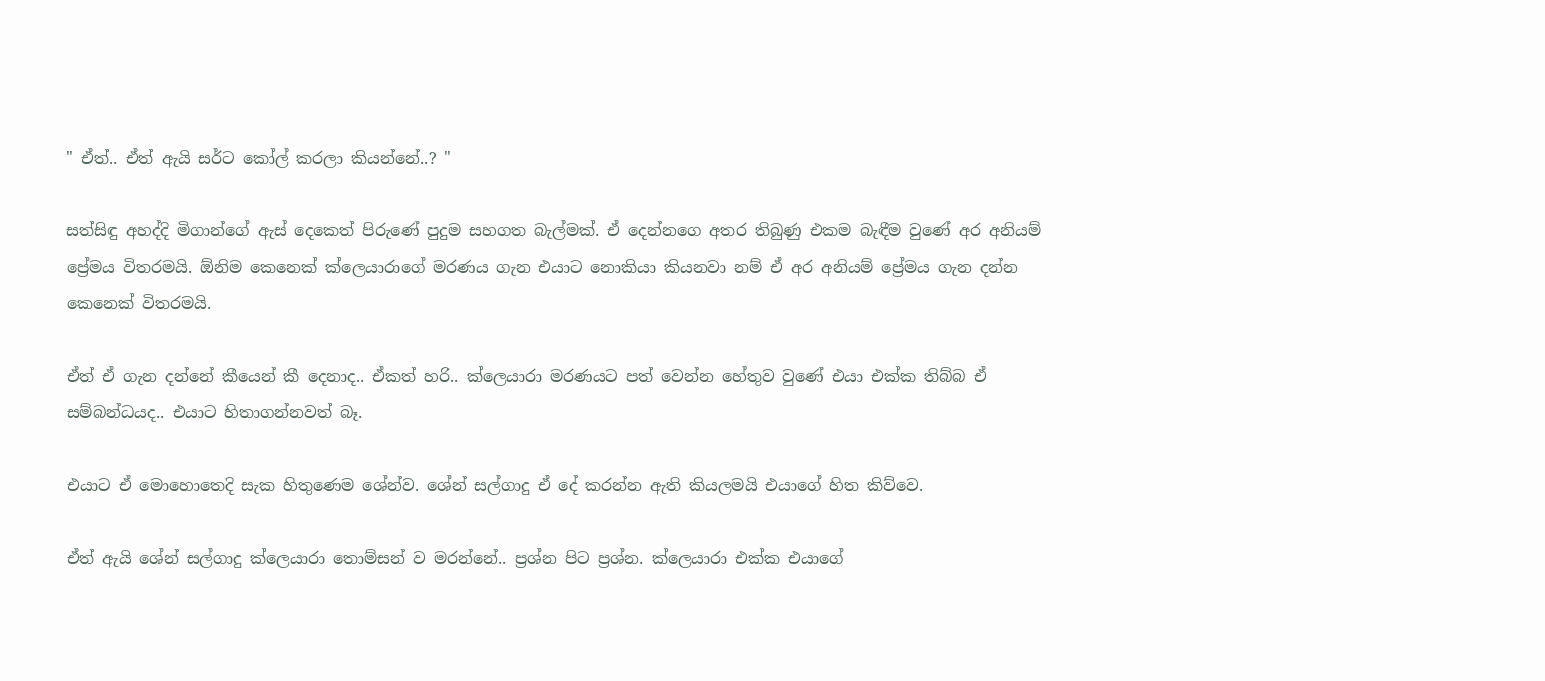" ඒත්.. ඒත් ඇයි සර්ට කෝල් කරලා කියන්නේ..? "

සත්සිඳු අහද්දි මිගාන්ගේ ඇස් දෙකෙත් පිරුණේ පුදුම සහගත බැල්මක්. ඒ දෙන්නගෙ අතර තිබුණු එකම බැඳීම වුණේ අර අනියම් ප්‍රේමය විතරමයි. ඕනිම කෙනෙක් ක්ලෙයාරාගේ මරණය ගැන එයාට නොකියා කියනවා නම් ඒ අර අනියම් ප්‍රේමය ගැන දන්න කෙනෙක් විතරමයි.

ඒත් ඒ ගැන දන්නේ කීයෙන් කී දෙනාද.. ඒකත් හරි.. ක්ලෙයාරා මරණයට පත් වෙන්න හේතුව වුණේ එයා එක්ක තිබ්බ ඒ සම්බන්ධයද.. එයාට හිතාගන්නවත් බෑ.

එයාට ඒ මොහොතෙදි සැක හිතුණෙම ශේන්ව. ශේන් සල්ගාදු ඒ දේ කරන්න ඇති කියලමයි එයාගේ හිත කිව්වෙ.

ඒත් ඇයි ශේන් සල්ගාදු ක්ලෙයාරා තොම්සන් ව මරන්නේ.. ප්‍රශ්න පිට ප්‍රශ්න. ක්ලෙයාරා එක්ක එයාගේ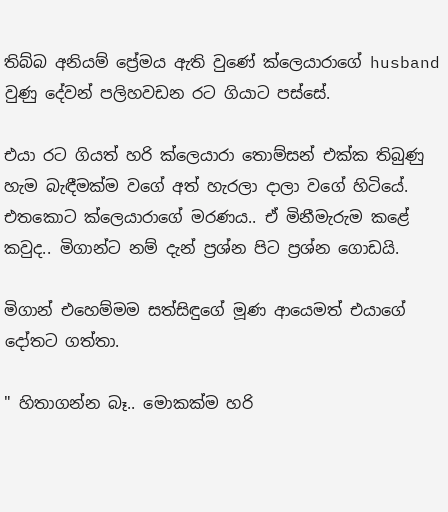තිබ්බ අනියම් ප්‍රේමය ඇති වුණේ ක්ලෙයාරාගේ husband වුණු දේවන් පලිහවඩන රට ගියාට පස්සේ.

එයා රට ගියත් හරි ක්ලෙයාරා තොම්සන් එක්ක තිබුණු හැම බැඳීමක්ම වගේ අත් හැරලා දාලා වගේ හිටියේ. එතකොට ක්ලෙයාරාගේ මරණය.. ඒ මිනීමැරුම කළේ කවුද.. මිගාන්ට නම් දැන් ප්‍රශ්න පිට ප්‍රශ්න ගොඩයි.

මිගාන් එහෙම්මම සත්සිඳුගේ මූණ ආයෙමත් එයාගේ දෝතට ගත්තා.

" හිතාගන්න බෑ.. මොකක්ම හරි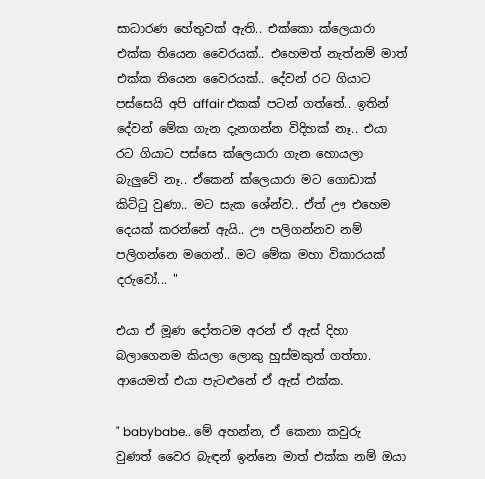සාධාරණ හේතුවක් ඇති.. එක්කො ක්ලෙයාරා එක්ක තියෙන වෛරයක්.. එහෙමත් නැත්නම් මාත් එක්ක තියෙන වෛරයක්.. දේවන් රට ගියාට පස්සෙයි අපි affair එකක් පටන් ගත්තේ.. ඉතින් දේවන් මේක ගැන දැනගන්න විදිහක් නෑ.. එයා රට ගියාට පස්සෙ ක්ලෙයාරා ගැන හොයලා බැලුවේ නෑ.. ඒකෙන් ක්ලෙයාරා මට ගොඩාක් කිට්ටු වුණා.. මට සැක ශේන්ව.. ඒත් ඌ එහෙම දෙයක් කරන්නේ ඇයි.. ඌ පලිගන්නව නම් පලිගන්නෙ මගෙන්.. මට මේක මහා විකාරයක් දරුවෝ... "

එයා ඒ මූණ දෝතටම අරන් ඒ ඇස් දිහා බලාගෙනම කියලා ලොකු හුස්මකුත් ගත්තා. ආයෙමත් එයා පැටළුනේ ඒ ඇස් එක්ක.

" babybabe.. මේ අහන්න, ඒ කෙනා කවුරු වුණත් වෛර බැඳන් ඉන්නෙ මාත් එක්ක නම් ඔයා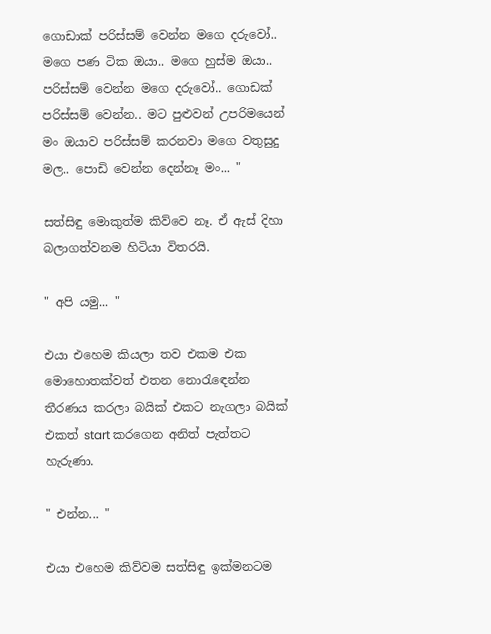ගොඩාක් පරිස්සම් වෙන්න මගෙ දරුවෝ.. මගෙ පණ ටික ඔයා.. මගෙ හුස්ම ඔයා.. පරිස්සම් වෙන්න මගෙ දරුවෝ.. ගොඩක් පරිස්සම් වෙන්න.. මට පුළුවන් උපරිමයෙන් මං ඔයාව පරිස්සම් කරනවා මගෙ වතුසුදු මල.. පොඩි වෙන්න දෙන්නෑ මං... "

සත්සිඳු මොකුත්ම කිව්වෙ නෑ. ඒ ඇස් දිහා බලාගත්වනම හිටියා විතරයි.

" අපි යමු... "

එයා එහෙම කියලා තව එකම එක මොහොතක්වත් එතන නොරැඳෙන්න තීරණය කරලා බයික් එකට නැගලා බයික් එකත් start කරගෙන අනිත් පැත්තට හැරුණා.

" එන්න... "

එයා එහෙම කිව්වම සත්සිඳු ඉක්මනටම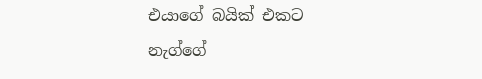එයාගේ බයික් එකට නැග්ගේ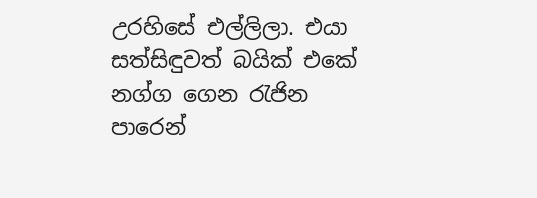උරහිසේ එල්ලිලා. එයා සත්සිඳුවත් බයික් එකේ නග්ග ගෙන රැජින පාරෙන්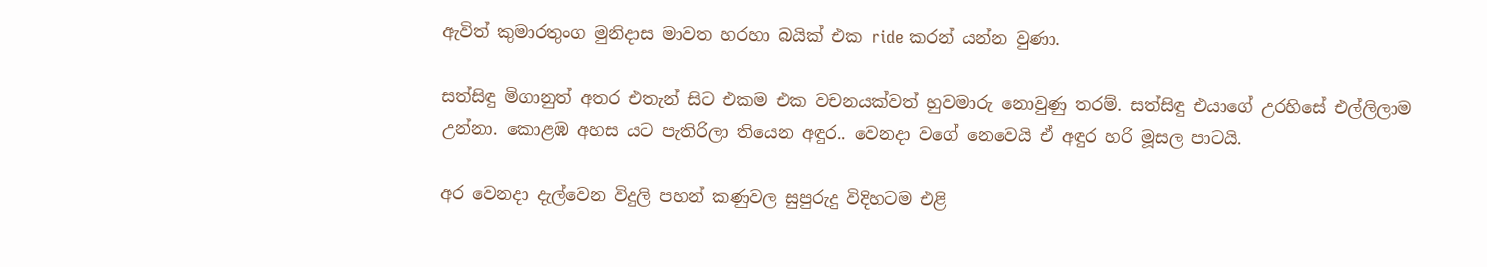ඇවිත් කුමාරතුංග මුනිදාස මාවත හරහා බයික් එක ride කරන් යන්න වුණා.

සත්සිඳු මිගානුත් අතර එතැන් සිට එකම එක වචනයක්වත් හුවමාරු නොවුණු තරම්. සත්සිඳු එයාගේ උරහිසේ එල්ලිලාම උන්නා. කොළඹ අහස යට පැතිරිලා තියෙන අඳුර.. වෙනදා වගේ නෙවෙයි ඒ අඳුර හරි මූසල පාටයි.

අර වෙනදා දැල්වෙන විදුලි පහන් කණුවල සුපුරුදු විදිහටම එළි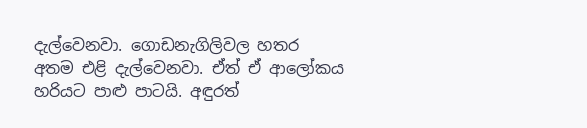දැල්වෙනවා. ගොඩනැගිලිවල හතර අතම එළි දැල්වෙනවා. ඒත් ඒ ආලෝකය හරියට පාළු පාටයි. අඳුරත්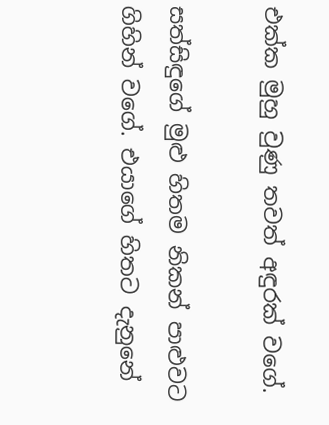එක්ක මුහු වුණු තවත් අඳුරක් වගේ.

සත්සිඳුගේ මුළු හිතම නිකන් පාළුවට ගිහින් වගේ. එයාගේ හිතට දැනුනේ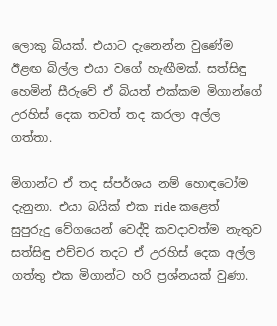ලොකු බියක්. එයාට දැනෙන්න වුණේම ඊළඟ බිල්ල එයා වගේ හැඟීමක්. සත්සිඳු හෙමින් සීරුවේ ඒ බියත් එක්කම මිගාන්ගේ උරහිස් දෙක තවත් තද කරලා අල්ල ගත්තා.

මිගාන්ට ඒ තද ස්පර්ශය නම් හොඳටෝම දැනුනා. එයා බයික් එක ride කළෙත් සුපුරුදු වේගයෙන් වෙද්දි කවදාවත්ම නැතුව සත්සිඳු එච්චර තදට ඒ උරහිස් දෙක අල්ල ගත්තු එක මිගාන්ට හරි ප්‍රශ්නයක් වුණා.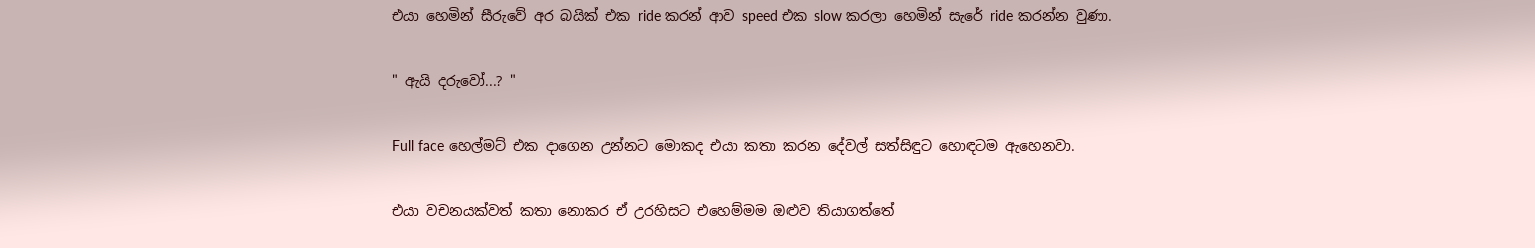එයා හෙමින් සීරුවේ අර බයික් එක ride කරන් ආව speed එක slow කරලා හෙමින් සැරේ ride කරන්න වුණා.

" ඇයි දරුවෝ...? "

Full face හෙල්මට් එක දාගෙන උන්නට මොකද එයා කතා කරන දේවල් සත්සිඳුට හොඳටම ඇහෙනවා.

එයා වචනයක්වත් කතා නොකර ඒ උරහිසට එහෙම්මම ඔළුව තියාගත්තේ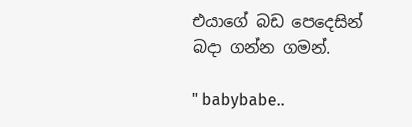එයාගේ බඩ පෙදෙසින් බදා ගන්න ගමන්.

" babybabe..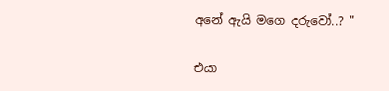අනේ ඇයි මගෙ දරුවෝ..? "

එයා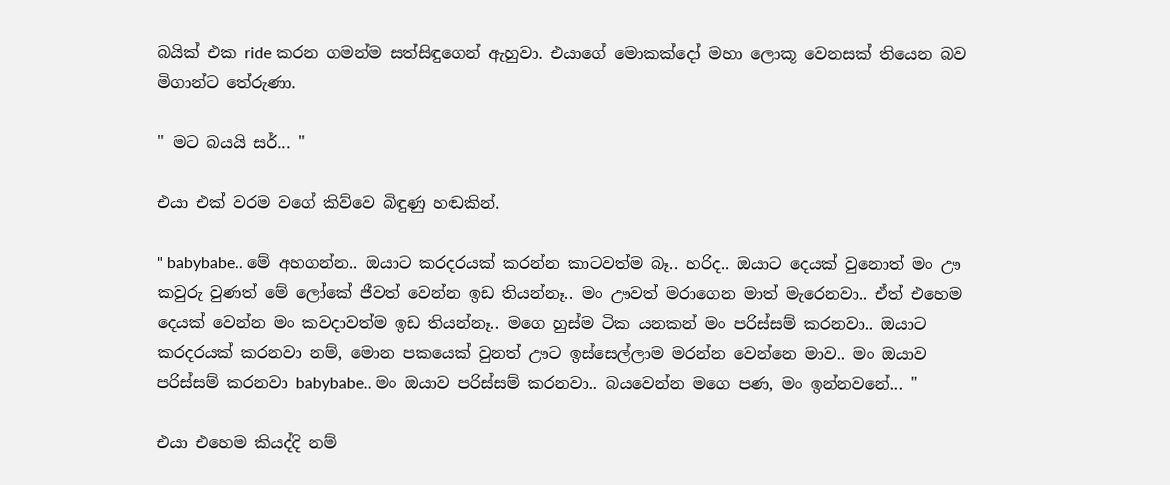බයික් එක ride කරන ගමන්ම සත්සිඳුගෙන් ඇහුවා. එයාගේ මොකක්දෝ මහා ලොකූ වෙනසක් තියෙන බව මිගාන්ට තේරුණා.

" මට බයයි සර්... "

එයා එක් වරම වගේ කිව්වෙ බිඳුණු හඬකින්.

" babybabe.. මේ අහගන්න.. ඔයාට කරදරයක් කරන්න කාටවත්ම බෑ.. හරිද.. ඔයාට දෙයක් වුනොත් මං ඌ කවුරු වුණත් මේ ලෝකේ ජීවත් වෙන්න ඉඩ තියන්නෑ.. මං ඌවත් මරාගෙන මාත් මැරෙනවා.. ඒත් එහෙම දෙයක් වෙන්න මං කවදාවත්ම ඉඩ තියන්නෑ.. මගෙ හුස්ම ටික යනකන් මං පරිස්සම් කරනවා.. ඔයාට කරදරයක් කරනවා නම්, මොන පකයෙක් වුනත් ඌට ඉස්සෙල්ලාම මරන්න වෙන්නෙ මාව.. මං ඔයාව පරිස්සම් කරනවා babybabe.. මං ඔයාව පරිස්සම් කරනවා.. බයවෙන්න මගෙ පණ, මං ඉන්නවනේ... "

එයා එහෙම කියද්දි නම්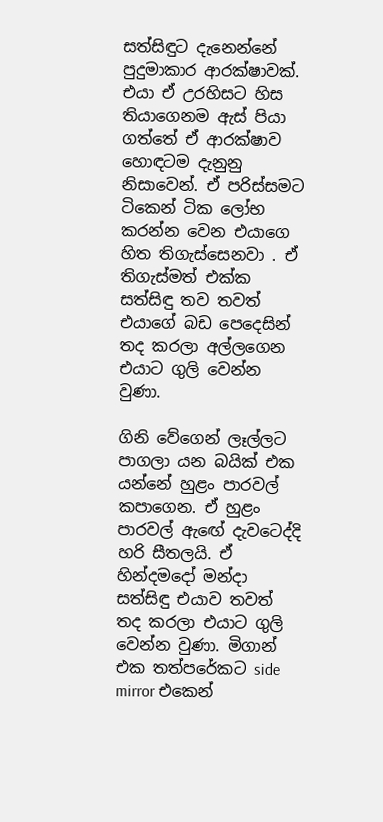සත්සිඳුට දැනෙන්නේ පුදුමාකාර ආරක්ෂාවක්. එයා ඒ උරහිසට හිස තියාගෙනම ඇස් පියා ගත්තේ ඒ ආරක්ෂාව හොඳටම දැනුනු නිසාවෙන්. ඒ පරිස්සමට ටිකෙන් ටික ලෝභ කරන්න වෙන එයාගෙ හිත තිගැස්සෙනවා . ඒ තිගැස්මත් එක්ක සත්සිඳු තව තවත් එයාගේ බඩ පෙදෙසින් තද කරලා අල්ලගෙන එයාට ගුලි වෙන්න වුණා.

ගිනි වේගෙන් ලෑල්ලට පාගලා යන බයික් එක යන්නේ හුළං පාරවල් කපාගෙන. ඒ හුළං පාරවල් ඇඟේ දැවටෙද්දි හරි සීතලයි. ඒ හින්දමදෝ මන්දා සත්සිඳු එයාව තවත් තද කරලා එයාට ගුලි වෙන්න වුණා. මිගාන් එක තත්පරේකට side mirror එකෙන්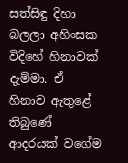සත්සිඳු දිහා බලලා අහිංසක විදිහේ හිනාවක් දැම්මා. ඒ හිනාව ඇතුළේ තිබුණේ ආදරයක් වගේම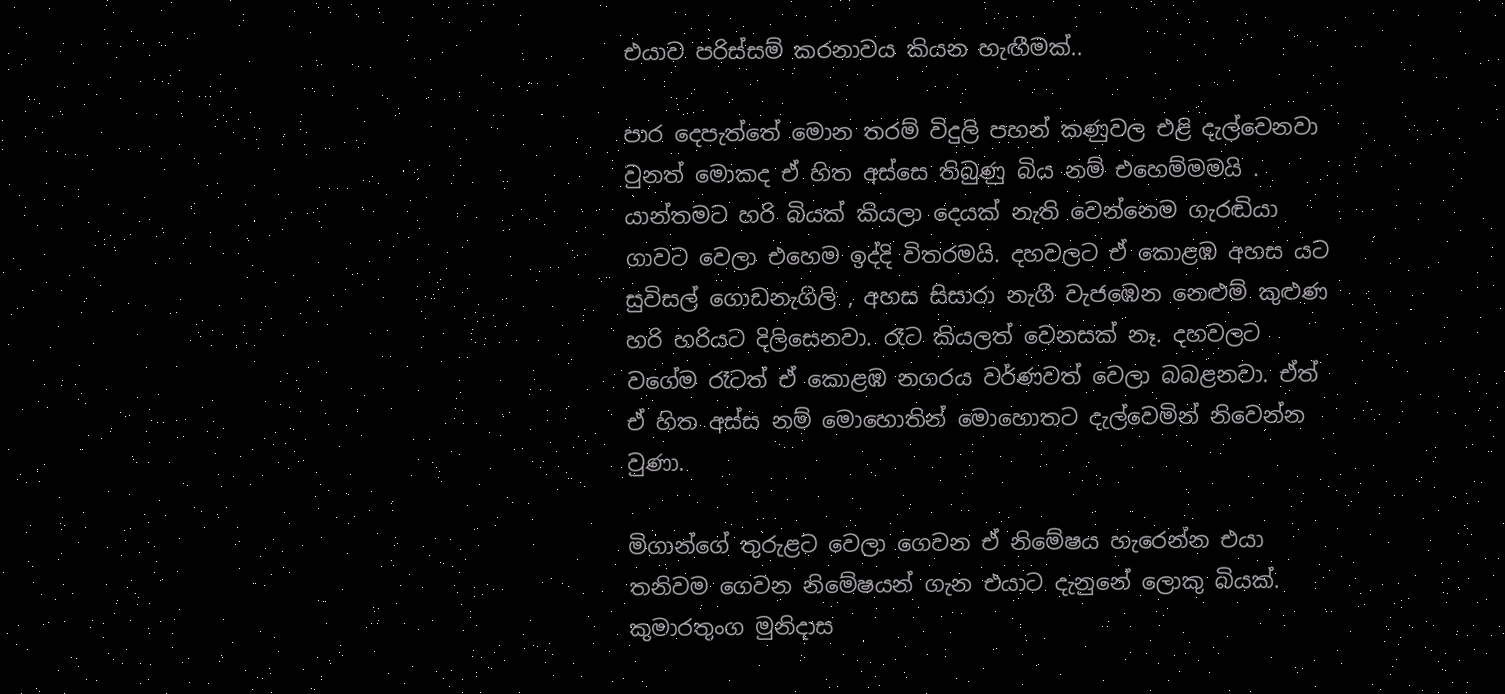එයාව පරිස්සම් කරනාවය කියන හැඟීමක්..

පාර දෙපැත්තේ මොන තරම් විදුලි පහන් කණුවල එළි දැල්වෙනවා වුනත් මොකද ඒ හිත අස්සෙ තිබුණු බිය නම් එහෙම්මමයි . යාන්තමට හරි බියක් කියලා දෙයක් නැති වෙන්නෙම ගැරඬියා ගාවට වෙලා එහෙම ඉද්දි විතරමයි. දහවලට ඒ කොළඹ අහස යට සුවිසල් ගොඩනැගිලි , අහස සිසාරා නැගී වැජඹෙන නෙළුම් කුළුණ හරි හරියට දිලිසෙනවා. රෑට කියලත් වෙනසක් නෑ. දහවලට වගේම රෑටත් ඒ කොළඹ නගරය වර්ණවත් වෙලා බබළනවා. ඒත් ඒ හිත අස්ස නම් මොහොතින් මොහොතට දැල්වෙමින් නිවෙන්න වුණා.

මිගාන්ගේ තුරුළට වෙලා ගෙවන ඒ නිමේෂය හැරෙන්න එයා තනිවම ගෙවන නිමේෂයන් ගැන එයාට දැනුනේ ලොකු බියක්. කුමාරතුංග මුනිදාස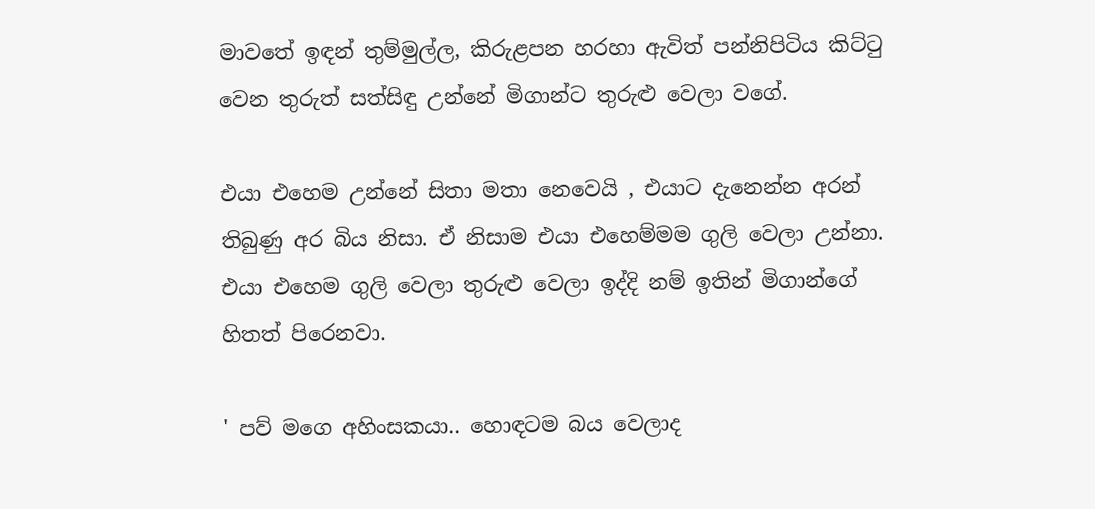මාවතේ ඉඳන් තුම්මුල්ල, කිරුළපන හරහා ඇවිත් පන්නිපිටිය කිට්ටු වෙන තුරුත් සත්සිඳු උන්නේ මිගාන්ට තුරුළු වෙලා වගේ.

එයා එහෙම උන්නේ සිතා මතා නෙවෙයි , එයාට දැනෙන්න අරන් තිබුණු අර බිය නිසා. ඒ නිසාම එයා එහෙම්මම ගුලි වෙලා උන්නා. එයා එහෙම ගුලි වෙලා තුරුළු වෙලා ඉද්දි නම් ඉතින් මිගාන්ගේ හිතත් පිරෙනවා.

' පව් මගෙ අහිංසකයා.. හොඳටම බය වෙලාද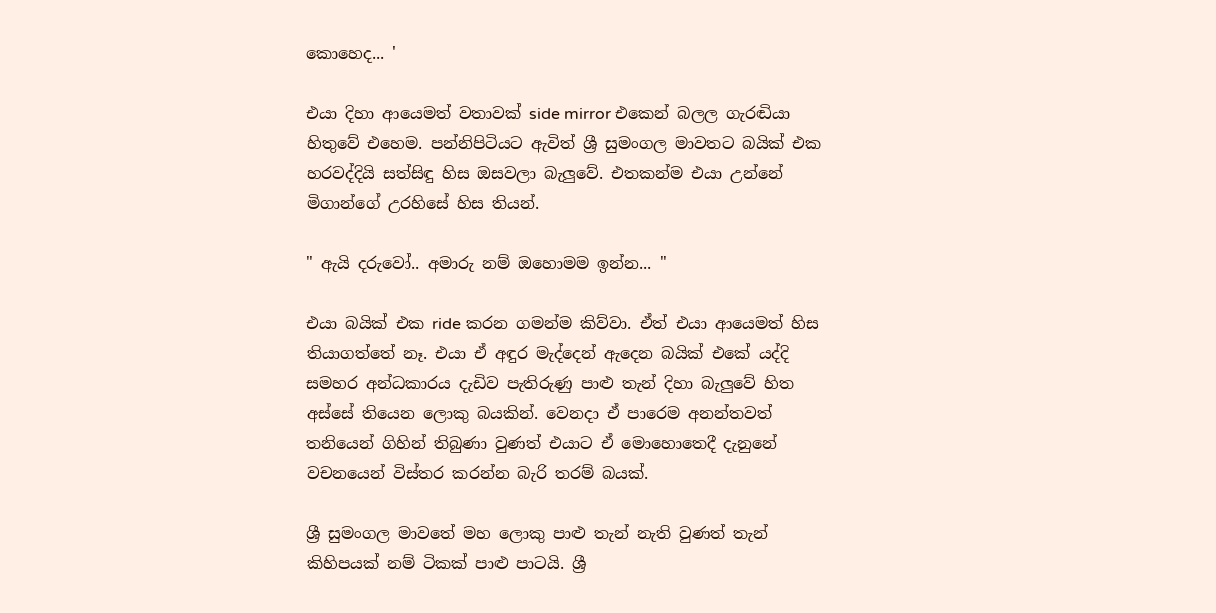කොහෙද... '

එයා දිහා ආයෙමත් වතාවක් side mirror එකෙන් බලල ගැරඬියා හිතුවේ එහෙම. පන්නිපිටියට ඇවිත් ශ්‍රී සුමංගල මාවතට බයික් එක හරවද්දියි සත්සිඳු හිස ඔසවලා බැලුවේ. එතකන්ම එයා උන්නේ මිගාන්ගේ උරහිසේ හිස තියන්.

" ඇයි දරුවෝ.. අමාරු නම් ඔහොමම ඉන්න... "

එයා බයික් එක ride කරන ගමන්ම කිව්වා. ඒත් එයා ආයෙමත් හිස තියාගත්තේ නෑ. එයා ඒ අඳුර මැද්දෙන් ඇදෙන බයික් එකේ යද්දි සමහර අන්ධකාරය දැඩිව පැතිරුණු පාළු තැන් දිහා බැලුවේ හිත අස්සේ තියෙන ලොකු බයකින්. වෙනදා ඒ පාරෙම අනන්තවත් තනියෙන් ගිහින් තිබුණා වුණත් එයාට ඒ මොහොතෙදී දැනුනේ වචනයෙන් විස්තර කරන්න බැරි තරම් බයක්.

ශ්‍රී සුමංගල මාවතේ මහ ලොකු පාළු තැන් නැති වුණත් තැන් කිහිපයක් නම් ටිකක් පාළු පාටයි. ශ්‍රී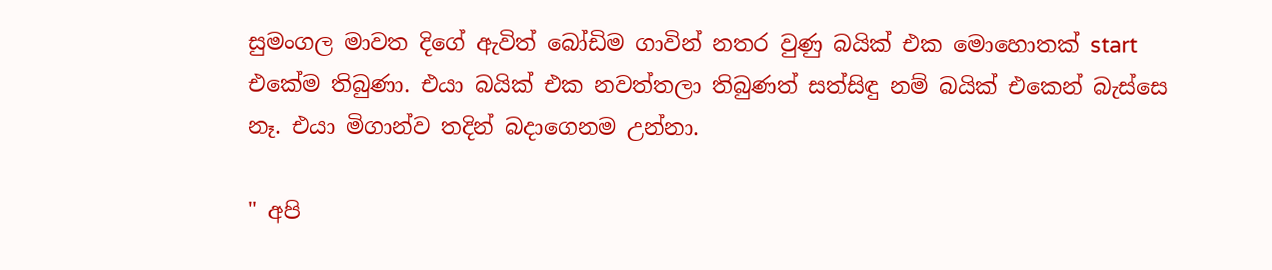සුමංගල මාවත දිගේ ඇවිත් බෝඩිම ගාවින් නතර වුණු බයික් එක මොහොතක් start එකේම තිබුණා. එයා බයික් එක නවත්තලා තිබුණත් සත්සිඳු නම් බයික් එකෙන් බැස්සෙ නෑ. එයා මිගාන්ව තදින් බදාගෙනම උන්නා.

" අපි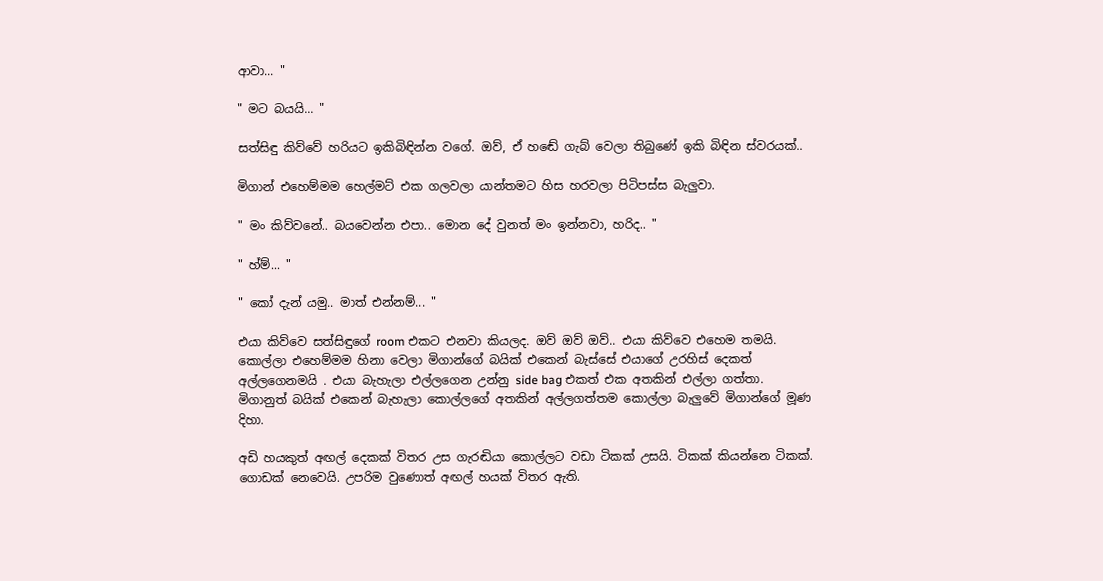ආවා... "

" මට බයයි... "

සත්සිඳු කිව්වේ හරියට ඉකිබිඳින්න වගේ. ඔව්, ඒ හඬේ ගැබ් වෙලා තිබුණේ ඉකි බිඳින ස්වරයක්..

මිගාන් එහෙම්මම හෙල්මට් එක ගලවලා යාන්තමට හිස හරවලා පිටිපස්ස බැලුවා.

" මං කිව්වනේ.. බයවෙන්න එපා.. මොන දේ වුනත් මං ඉන්නවා, හරිද.. "

" හ්ම්... "

" කෝ දැන් යමු.. මාත් එන්නම්... "

එයා කිව්වෙ සත්සිඳුගේ room එකට එනවා කියලද. ඔව් ඔව් ඔව්.. එයා කිව්වෙ එහෙම තමයි. කොල්ලා එහෙම්මම හිනා වෙලා මිගාන්ගේ බයික් එකෙන් බැස්සේ එයාගේ උරහිස් දෙකත් අල්ලගෙනමයි . එයා බැහැලා එල්ලගෙන උන්නු side bag එකත් එක අතකින් එල්ලා ගත්තා. මිගානුත් බයික් එකෙන් බැහැලා කොල්ලගේ අතකින් අල්ලගත්තම කොල්ලා බැලුවේ මිගාන්ගේ මූණ දිහා.

අඩි හයකුත් අඟල් දෙකක් විතර උස ගැරඬියා කොල්ලට වඩා ටිකක් උසයි. ටිකක් කියන්නෙ ටිකක්. ගොඩක් නෙවෙයි. උපරිම වුණොත් අඟල් හයක් විතර ඇති.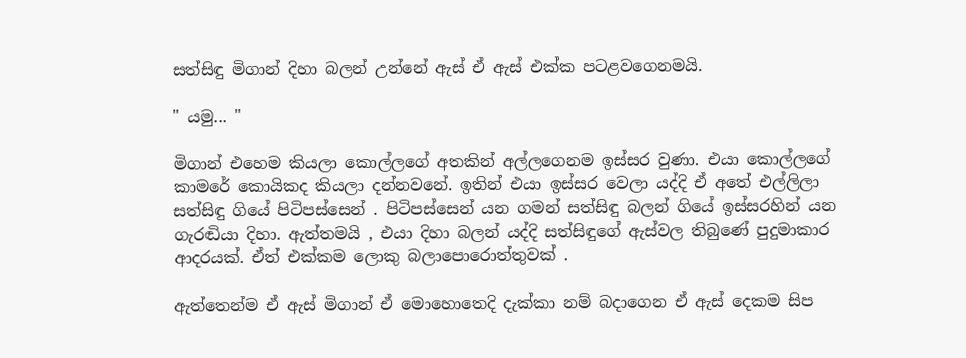සත්සිඳු මිගාන් දිහා බලන් උන්නේ ඇස් ඒ ඇස් එක්ක පටළවගෙනමයි.

" යමු... "

මිගාන් එහෙම කියලා කොල්ලගේ අතකින් අල්ලගෙනම ඉස්සර වුණා. එයා කොල්ලගේ කාමරේ කොයිකද කියලා දන්නවනේ. ඉතින් එයා ඉස්සර වෙලා යද්දි ඒ අතේ එල්ලිලා සත්සිඳු ගියේ පිටිපස්සෙන් . පිටිපස්සෙන් යන ගමන් සත්සිඳු බලන් ගියේ ඉස්සරහින් යන ගැරඬියා දිහා. ඇත්තමයි , එයා දිහා බලන් යද්දි සත්සිඳුගේ ඇස්වල තිබුණේ පුදුමාකාර ආදරයක්. ඒත් එක්කම ලොකු බලාපොරොත්තුවක් .

ඇත්තෙන්ම ඒ ඇස් මිගාන් ඒ මොහොතෙදි දැක්කා නම් බදාගෙන ඒ ඇස් දෙකම සිප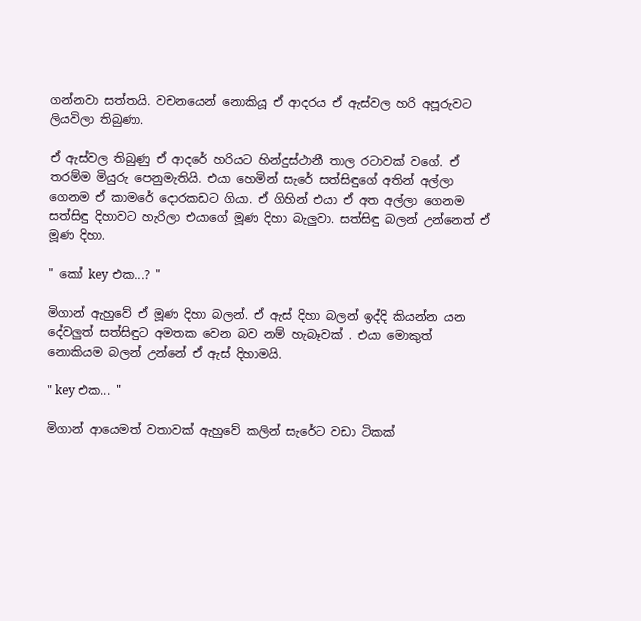ගන්නවා සත්තයි. වචනයෙන් නොකියූ ඒ ආදරය ඒ ඇස්වල හරි අපූරුවට ලියවිලා තිබුණා.

ඒ ඇස්වල තිබුණු ඒ ආදරේ හරියට හින්දුස්ථානී තාල රටාවක් වගේ. ඒ තරම්ම මියුරු පෙනුමැතියි. එයා හෙමින් සැරේ සත්සිඳුගේ අතින් අල්ලා ගෙනම ඒ කාමරේ දොරකඩට ගියා. ඒ ගිහින් එයා ඒ අත අල්ලා ගෙනම සත්සිඳු දිහාවට හැරිලා එයාගේ මූණ දිහා බැලුවා. සත්සිඳු බලන් උන්නෙත් ඒ මූණ දිහා.

" කෝ key එක...? "

මිගාන් ඇහුවේ ඒ මූණ දිහා බලන්. ඒ ඇස් දිහා බලන් ඉද්දි කියන්න යන දේවලුත් සත්සිඳුට අමතක වෙන බව නම් හැබෑවක් . එයා මොකුත් නොකියම බලන් උන්නේ ඒ ඇස් දිහාමයි.

" key එක... "

මිගාන් ආයෙමත් වතාවක් ඇහුවේ කලින් සැරේට වඩා ටිකක්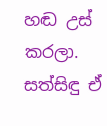හඬ උස් කරලා. සත්සිඳු ඒ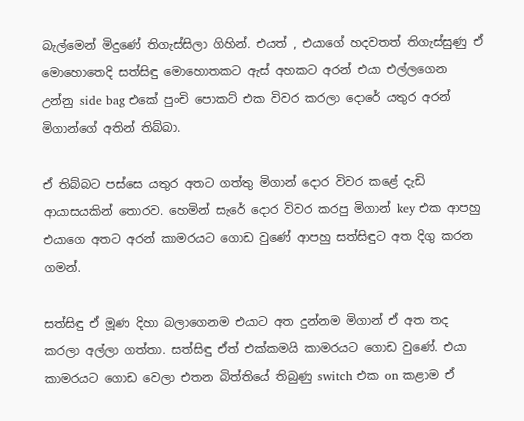බැල්මෙන් මිදුණේ තිගැස්සිලා ගිහින්. එයත් , එයාගේ හදවතත් තිගැස්සුණු ඒ මොහොතෙදි සත්සිඳු මොහොතකට ඇස් අහකට අරන් එයා එල්ලගෙන උන්නු side bag එකේ පුංචි පොකට් එක විවර කරලා දොරේ යතුර අරන් මිගාන්ගේ අතින් තිබ්බා.

ඒ තිබ්බට පස්සෙ යතුර අතට ගත්තු මිගාන් දොර විවර කළේ දැඩි ආයාසයකින් තොරව. හෙමින් සැරේ දොර විවර කරපු මිගාන් key එක ආපහු එයාගෙ අතට අරන් කාමරයට ගොඩ වුණේ ආපහු සත්සිඳුට අත දිගු කරන ගමන්.

සත්සිඳු ඒ මූණ දිහා බලාගෙනම එයාට අත දුන්නම මිගාන් ඒ අත තද කරලා අල්ලා ගත්තා. සත්සිඳු ඒත් එක්කමයි කාමරයට ගොඩ වුණේ. එයා කාමරයට ගොඩ වෙලා එතන බිත්තියේ තිබුණු switch එක on කළාම ඒ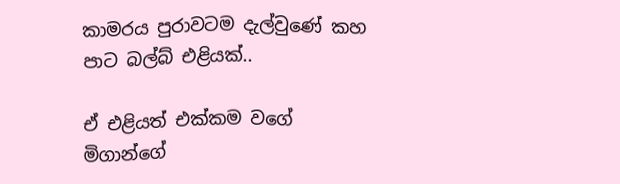කාමරය පුරාවටම දැල්වුණේ කහ පාට බල්බ් එළියක්..

ඒ එළියත් එක්කම වගේ මිගාන්ගේ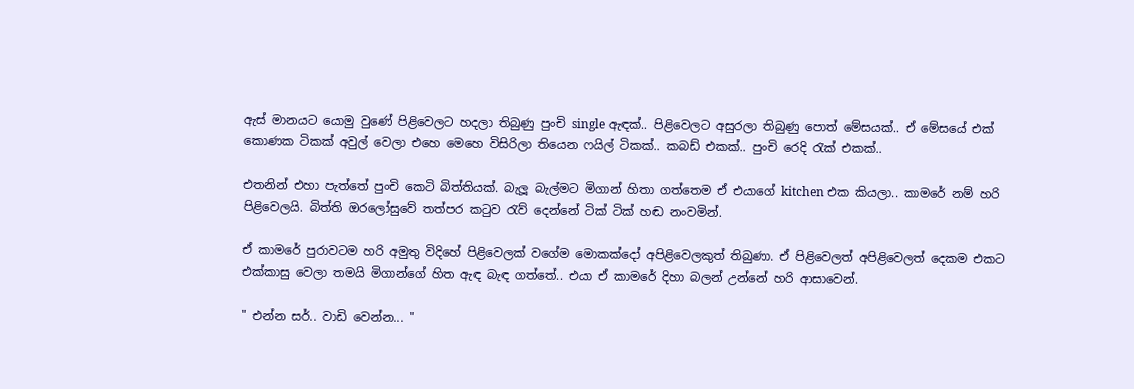ඇස් මානයට යොමු වුණේ පිළිවෙලට හදලා තිබුණු පුංචි single ඇඳක්.. පිළිවෙලට අසුරලා තිබුණු පොත් මේසයක්.. ඒ මේසයේ එක් කොණක ටිකක් අවුල් වෙලා එහෙ මෙහෙ විසිරිලා තියෙන ෆයිල් ටිකක්.. කබඩ් එකක්.. පුංචි රෙදි රැක් එකක්..

එතනින් එහා පැත්තේ පුංචි කෙටි බිත්තියක්. බැලූ බැල්මට මිගාන් හිතා ගත්තෙම ඒ එයාගේ kitchen එක කියලා.. කාමරේ නම් හරි පිළිවෙලයි. බිත්ති ඔරලෝසුවේ තත්පර කටුව රැව් දෙන්නේ ටික් ටික් හඬ නංවමින්.

ඒ කාමරේ පුරාවටම හරි අමුතු විදිහේ පිළිවෙලක් වගේම මොකක්දෝ අපිළිවෙලකුත් තිබුණා. ඒ පිළිවෙලත් අපිළිවෙලත් දෙකම එකට එක්කාසු වෙලා තමයි මිගාන්ගේ හිත ඇඳ බැඳ ගත්තේ.. එයා ඒ කාමරේ දිහා බලන් උන්නේ හරි ආසාවෙන්.

" එන්න සර්.. වාඩි වෙන්න... "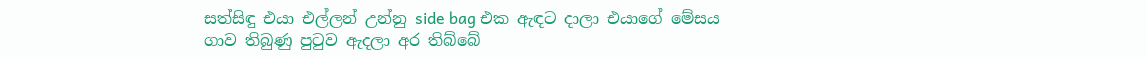සත්සිඳු එයා එල්ලන් උන්නු side bag එක ඇඳට දාලා එයාගේ මේසය ගාව තිබුණු පුටුව ඇදලා අර තිබ්බේ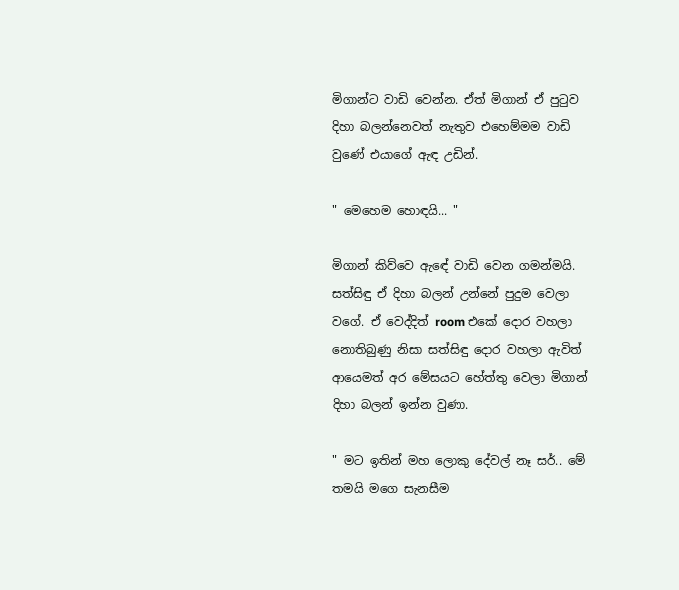මිගාන්ට වාඩි වෙන්න. ඒත් මිගාන් ඒ පුටුව දිහා බලන්නෙවත් නැතුව එහෙම්මම වාඩි වුණේ එයාගේ ඇඳ උඩින්.

" මෙහෙම හොඳයි... "

මිගාන් කිව්වෙ ඇඳේ වාඩි වෙන ගමන්මයි. සත්සිඳු ඒ දිහා බලන් උන්නේ පුදුම වෙලා වගේ. ඒ වෙද්දිත් room එකේ දොර වහලා නොතිබුණු නිසා සත්සිඳු දොර වහලා ඇවිත් ආයෙමත් අර මේසයට හේත්තු වෙලා මිගාන් දිහා බලන් ඉන්න වුණා.

" මට ඉතින් මහ ලොකු දේවල් නෑ සර්.. මේ තමයි මගෙ සැනසීම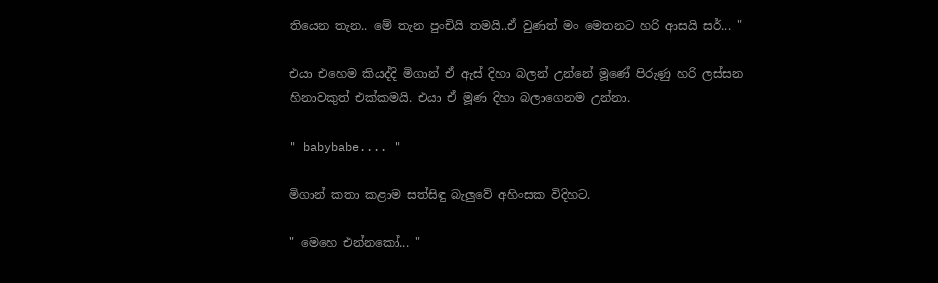තියෙන තැන.. මේ තැන පුංචියි තමයි..ඒ වුණත් මං මෙතනට හරි ආසයි සර්... "

එයා එහෙම කියද්දි මිගාන් ඒ ඇස් දිහා බලන් උන්නේ මූණේ පිරුණු හරි ලස්සන හිනාවකුත් එක්කමයි. එයා ඒ මූණ දිහා බලාගෙනම උන්නා.

" babybabe.... "

මිගාන් කතා කළාම සත්සිඳු බැලුවේ අහිංසක විදිහට.

" මෙහෙ එන්නකෝ... "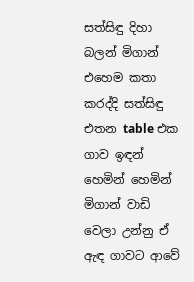සත්සිඳු දිහා බලන් මිගාන් එහෙම කතා කරද්දි සත්සිඳු එතන table එක ගාව ඉඳන් හෙමින් හෙමින් මිගාන් වාඩි වෙලා උන්නු ඒ ඇඳ ගාවට ආවේ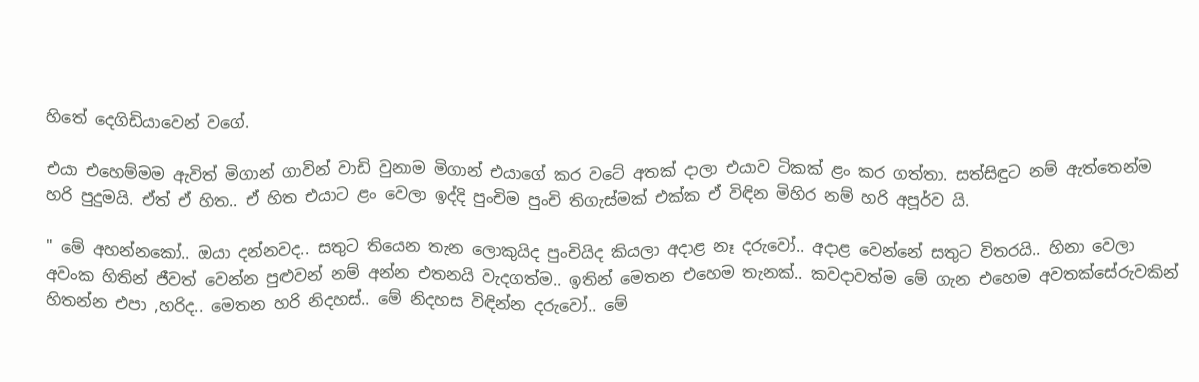හිතේ දෙගිඩියාවෙන් වගේ.

එයා එහෙම්මම ඇවිත් මිගාන් ගාවින් වාඩි වුනාම මිගාන් එයාගේ කර වටේ අතක් දාලා එයාව ටිකක් ළං කර ගත්තා. සත්සිඳුට නම් ඇත්තෙන්ම හරි පුදුමයි. ඒත් ඒ හිත.. ඒ හිත එයාට ළං වෙලා ඉද්දි පුංචිම පුංචි තිගැස්මක් එක්ක ඒ විඳින මිහිර නම් හරි අපූර්ව යි.

" මේ අහන්නකෝ.. ඔයා දන්නවද.. සතුට තියෙන තැන ලොකුයිද පුංචියිද කියලා අදාළ නෑ දරුවෝ.. අදාළ වෙන්නේ සතුට විතරයි.. හිනා වෙලා අවංක හිතින් ජීවත් වෙන්න පුළුවන් නම් අන්න එතනයි වැදගත්ම.. ඉතින් මෙතන එහෙම තැනක්.. කවදාවත්ම මේ ගැන එහෙම අවතක්සේරුවකින් හිතන්න එපා ,හරිද.. මෙතන හරි නිදහස්.. මේ නිදහස විඳින්න දරුවෝ.. මේ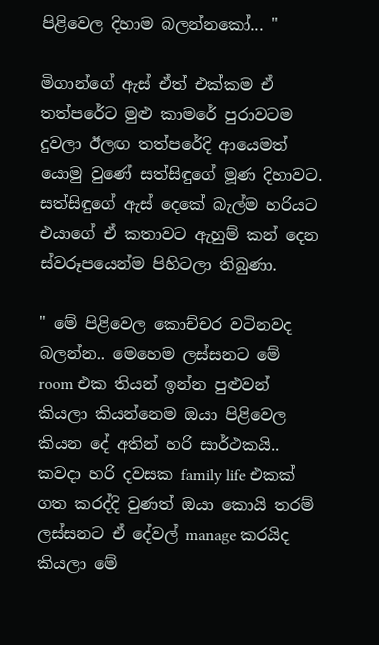පිළිවෙල දිහාම බලන්නකෝ... "

මිගාන්ගේ ඇස් ඒත් එක්කම ඒ තත්පරේට මුළු කාමරේ පුරාවටම දුවලා ඊලඟ තත්පරේදි ආයෙමත් යොමු වුණේ සත්සිඳුගේ මූණ දිහාවට. සත්සිඳුගේ ඇස් දෙකේ බැල්ම හරියට එයාගේ ඒ කතාවට ඇහුම් කන් දෙන ස්වරූපයෙන්ම පිහිටලා තිබුණා.

" මේ පිළිවෙල කොච්චර වටිනවද බලන්න.. මෙහෙම ලස්සනට මේ room එක තියන් ඉන්න පුළුවන් කියලා කියන්නෙම ඔයා පිළිවෙල කියන දේ අතින් හරි සාර්ථකයි.. කවදා හරි දවසක family life එකක් ගත කරද්දි වුණත් ඔයා කොයි තරම් ලස්සනට ඒ දේවල් manage කරයිද කියලා මේ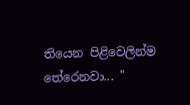තියෙන පිළිවෙලින්ම තේරෙනවා... "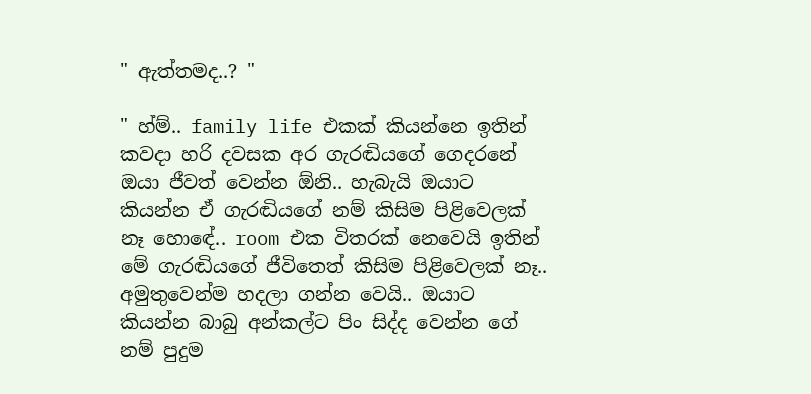" ඇත්තමද..? "

" හ්ම්.. family life එකක් කියන්නෙ ඉතින් කවදා හරි දවසක අර ගැරඬියගේ ගෙදරනේ ඔයා ජීවත් වෙන්න ඕනි.. හැබැයි ඔයාට කියන්න ඒ ගැරඬියගේ නම් කිසිම පිළිවෙලක් නෑ හොඳේ.. room එක විතරක් නෙවෙයි ඉතින් මේ ගැරඬියගේ ජීවිතෙත් කිසිම පිළිවෙලක් නෑ.. අමුතුවෙන්ම හදලා ගන්න වෙයි.. ඔයාට කියන්න බාබු අන්කල්ට පිං සිද්ද වෙන්න ගේ නම් පුදුම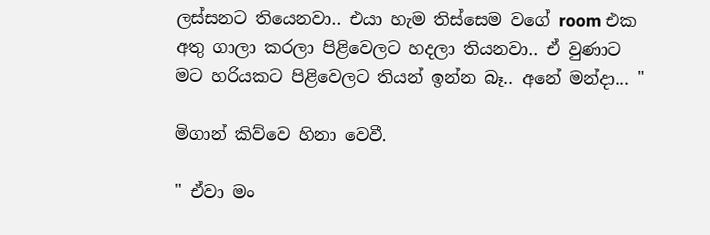ලස්සනට තියෙනවා.. එයා හැම තිස්සෙම වගේ room එක අතු ගාලා කරලා පිළිවෙලට හදලා තියනවා.. ඒ වුණාට මට හරියකට පිළිවෙලට තියන් ඉන්න බෑ.. අනේ මන්දා... "

මිගාන් කිව්වෙ හිනා වෙවී.

" ඒවා මං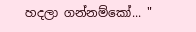හදලා ගන්නම්කෝ... "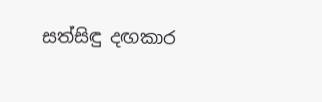සත්සිඳු දඟකාර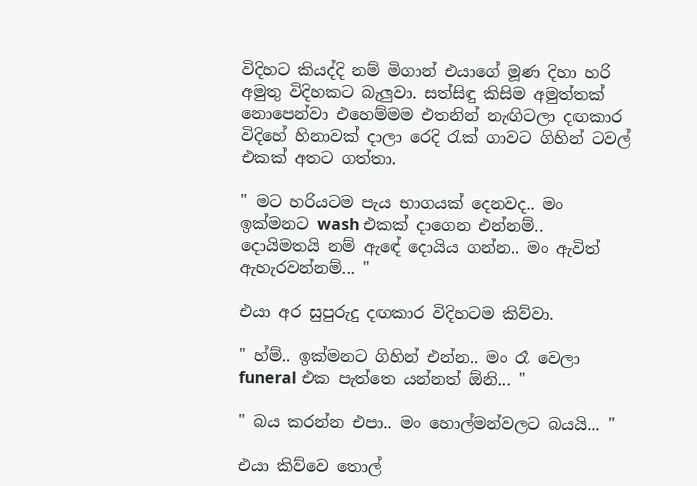විදිහට කියද්දි නම් මිගාන් එයාගේ මූණ දිහා හරි අමුතු විදිහකට බැලුවා. සත්සිඳු කිසිම අමුත්තක් නොපෙන්වා එහෙම්මම එතනින් නැඟිටලා දඟකාර විදිහේ හිනාවක් දාලා රෙදි රැක් ගාවට ගිහින් ටවල් එකක් අතට ගත්තා.

" මට හරියටම පැය භාගයක් දෙනවද.. මං ඉක්මනට wash එකක් දාගෙන එන්නම්.. දොයිමතයි නම් ඇඳේ දොයිය ගන්න.. මං ඇවිත් ඇහැරවන්නම්... "

එයා අර සුපුරුදු දඟකාර විදිහටම කිව්වා.

" හ්ම්.. ඉක්මනට ගිහින් එන්න.. මං රෑ වෙලා funeral එක පැත්තෙ යන්නත් ඕනි... "

" බය කරන්න එපා.. මං හොල්මන්වලට බයයි... "

එයා කිව්වෙ තොල්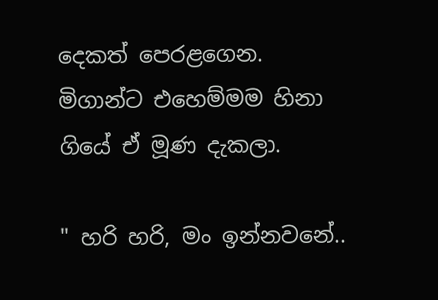දෙකත් පෙරළගෙන. මිගාන්ට එහෙම්මම හිනා ගියේ ඒ මූණ දැකලා.

" හරි හරි, මං ඉන්නවනේ..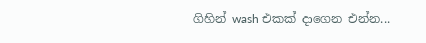ගිහින් wash එකක් දාගෙන එන්න...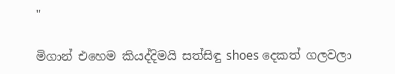"

මිගාන් එහෙම කියද්දිමයි සත්සිඳු shoes දෙකත් ගලවලා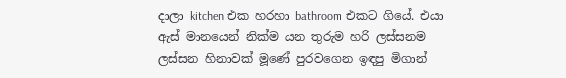දාලා kitchen එක හරහා bathroom එකට ගියේ. එයා ඇස් මානයෙන් නික්ම යන තුරුම හරි ලස්සනම ලස්සන හිනාවක් මූණේ පුරවගෙන ඉඳපු මිගාන්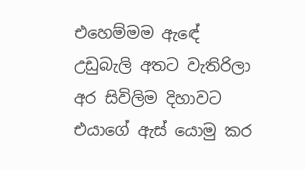එහෙම්මම ඇඳේ උඩුබැලි අතට වැතිරිලා අර සිවිලිම දිහාවට එයාගේ ඇස් යොමු කර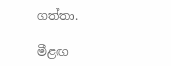ගත්තා.

මීළඟ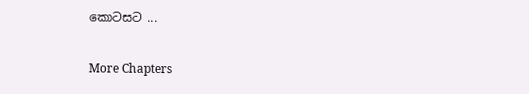කොටසට ...

More Chapters